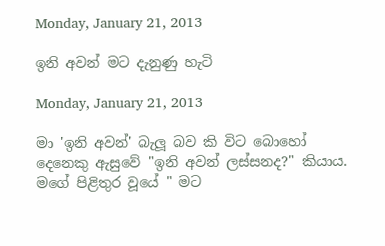Monday, January 21, 2013

ඉනි අවන් මට දැනුණු හැටි

Monday, January 21, 2013

මා 'ඉනි අවන්' බැලූ බව කි විට බොහෝ දෙනෙකු ඇසුවේ "ඉනි අවන් ලස්සනද?" කියාය.
මගේ පිළිතුර වූයේ " මට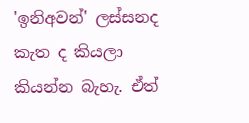'ඉනිඅවන්' ලස්සනද කැත ද කියලා කියන්න බැහැ. ඒත්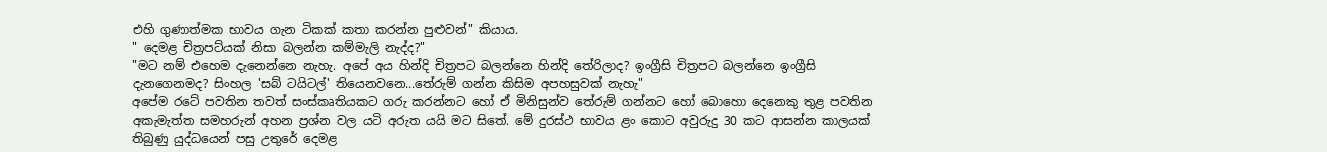එහි ගුණාත්මක භාවය ගැන ටිකක් කතා කරන්න පුළුවන්" කියාය.
" දෙමළ චිත්‍රපට්යක් නිසා බලන්න කම්මැලි නැද්ද?"
"මට නම් එහෙම දැනෙන්නෙ නැහැ. අපේ අය හින්දි චිත්‍රපට බලන්නෙ හින්දි තේරිලාද? ඉංග්‍රීසි චිත්‍රපට බලන්නෙ ඉංග්‍රීසි දැනගෙනමද? සිංහල 'සබ් ටයිටල්' තියෙනවනෙ...තේරුම් ගන්න කිසිම අපහසුවක් නැහැ"
අපේම රටේ පවතින තවත් සංස්කෘතියකට ගරු කරන්නට හෝ ඒ මිනිසුන්ව තේරුම් ගන්නට හෝ බොහො දෙනෙකු තුළ පවතින අකැමැත්ත සමහරුන් අහන ප්‍රශ්න වල යටි අරුත යයි මට සිතේ. මේ දුරස්ථ භාවය ළං කොට අවුරුදු 30 කට ආසන්න කාලයක් තිබුණු යුද්ධයෙන් පසු උතුරේ දෙමළ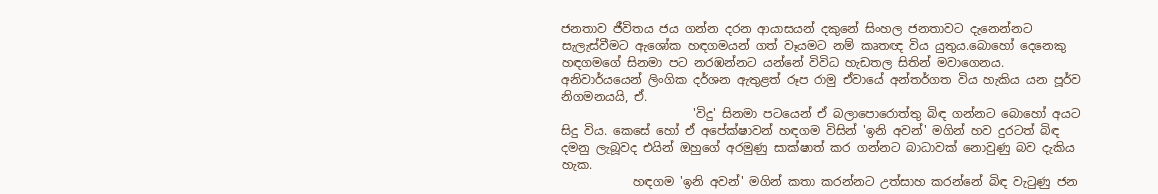ජනතාව ජීවිතය ජය ගන්න දරන ආයාසයන් දකුනේ සිංහල ජනතාවට දැනෙන්නට සැලැස්වීමට ඇශෝක හඳගමයන් ගත් වෑයමට නම් කෘතඥ විය යුතුය.බොහෝ දෙනෙකු හඳගමගේ සිනමා පට නරඹන්නට යන්නේ විවිධ හැඩතල සිතින් මවාගෙනය. අනිවාර්යයෙන් ලිංගික දර්ශන ඇතුළත් රූප රාමු ඒවායේ අන්තර්ගත විය හැකිය යන පූර්ව නිගමනයයි, ඒ.
                      'විදු' සිනමා පටයෙන් ඒ බලාපොරොත්තු බිඳ ගන්නට බොහෝ අයට සිදු විය. කෙසේ හෝ ඒ අපේක්ෂාවන් හඳගම විසින් 'ඉනි අවන්' මගින් හව දුරටත් බිඳ දමනු ලැබූවද එයින් ඔහුගේ අරමුණු සාක්ෂාත් කර ගන්නට බාධාවක් නොවුණු බව දැකිය හැක.
            හඳගම 'ඉනි අවන්' මගින් කතා කරන්නට උත්සාහ කරන්නේ බිඳ වැටුණු ජන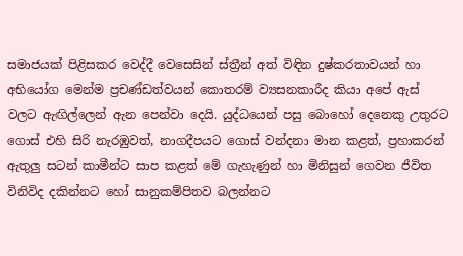සමාජයක් පිළිසකර වෙද්දී වෙසෙසින් ස්ත්‍රීන් අත් විඳින දුෂ්කරතාවයන් හා අභියෝග මෙන්ම ප්‍රචණ්ඩත්වයන් කොතරම් ව්‍යසනකාරීද කියා අපේ ඇස් වලට ඇඟිල්ලෙන් ඇන පෙන්වා දෙයි. යුද්ධයෙන් පසු බොහෝ දෙනෙකු උතුරට ගොස් එහි සිරි නැරඹුවත්, නාගදීපයට ගොස් වන්දනා මාන කළත්, ප්‍රහාකරන් ඇතුලු සටන් කාමීන්ට සාප කළත් මේ ගැහැණුන් හා මිනිසුන් ගෙවන ජීවිත විනිවිද දකින්නට හෝ සානුකම්පිතව බලන්නට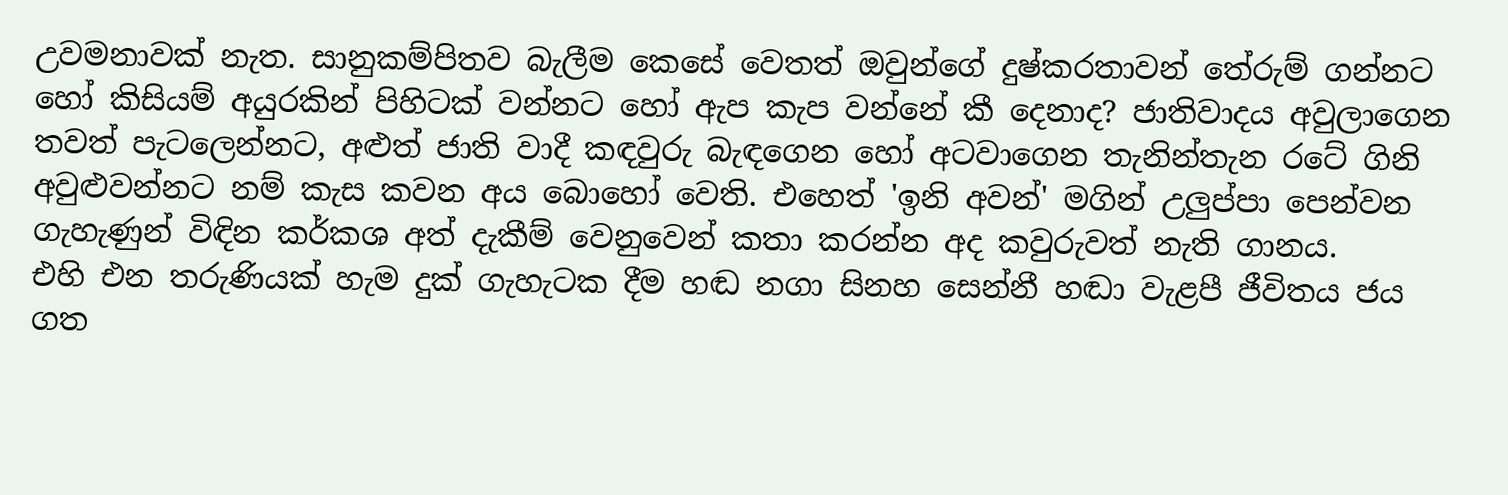උවමනාවක් නැත. සානුකම්පිතව බැලීම කෙසේ වෙතත් ඔවුන්ගේ දුෂ්කරතාවන් තේරුම් ගන්නට හෝ කිසියම් අයුරකින් පිහිටක් වන්නට හෝ ඇප කැප වන්නේ කී දෙනාද? ජාතිවාදය අවුලාගෙන තවත් පැටලෙන්නට, අළුත් ජාති වාදී කඳවුරු බැඳගෙන හෝ අටවාගෙන තැනින්තැන රටේ ගිනි අවුළුවන්නට නම් කැස කවන අය බොහෝ වෙති. එහෙත් 'ඉනි අවන්' මගින් උලුප්පා පෙන්වන ගැහැණුන් විඳින කර්කශ අත් දැකීම් වෙනුවෙන් කතා කරන්න අද කවුරුවත් නැති ගානය.
එහි එන තරුණියක් හැම දුක් ගැහැටක දීම හඬ නගා සිනහ සෙන්නී හඬා වැළපී ජීවිතය ජය ගත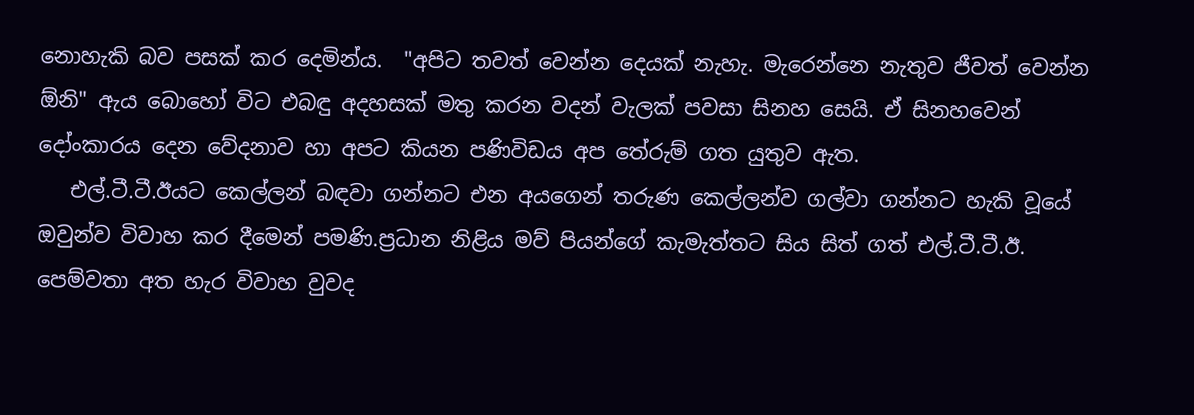නොහැකි බව පසක් කර දෙමින්ය.  "අපිට තවත් වෙන්න දෙයක් නැහැ. මැරෙන්නෙ නැතුව ජීවත් වෙන්න ඕනි" ඇය බොහෝ විට එබඳු අදහසක් මතු කරන වදන් වැලක් පවසා සිනහ සෙයි. ඒ සිනහවෙන් දෝංකාරය දෙන වේදනාව හා අපට කියන පණිවිඩය අප තේරුම් ගත යුතුව ඇත.
   එල්.ටී.ටී.ඊයට කෙල්ලන් බඳවා ගන්නට එන අයගෙන් තරුණ කෙල්ලන්ව ගල්වා ගන්නට හැකි වූයේ ඔවුන්ව විවාහ කර දීමෙන් පමණි.ප්‍රධාන නිළිය මව් පියන්ගේ කැමැත්තට සිය සිත් ගත් එල්.ටී.ටී.ඊ. පෙම්වතා අත හැර විවාහ වුවද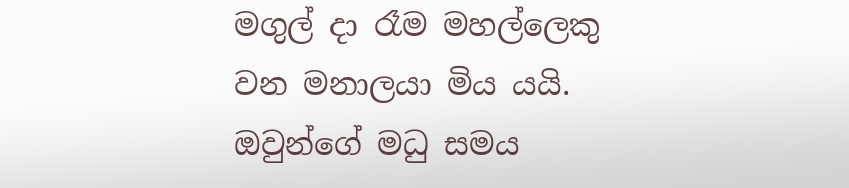මගුල් දා රෑම මහල්ලෙකු වන මනාලයා මිය යයි. ඔවුන්ගේ මධු සමය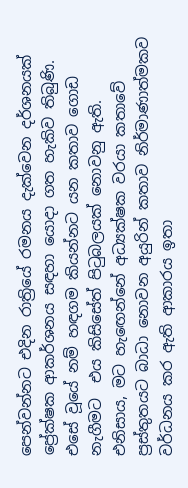පෙන්වන්නට එදින රාත්‍රියේ රමනය දැක්වෙන දර්ශනයක් ප්‍රේක්ෂක ආකර්ශනය සඳහා යොදා ගත හැකිව තිබුණි. එසේ වූයේ නම් හඳගම කියන්නට යන කතාව ගොඩ නැගීමට  එය කිසිසේත් පිටුබලයක් නොවනු ඇති. එනිසාය, මට හැඟෙන්නේ අධ්‍යක්ෂක වරයා කතාවේ ප්‍රස්තුතයට බාධා නොවන අයුරින් කතාව නිර්මාණාත්මකව වර්ධනය කර ඇති ආකාරය ඉතා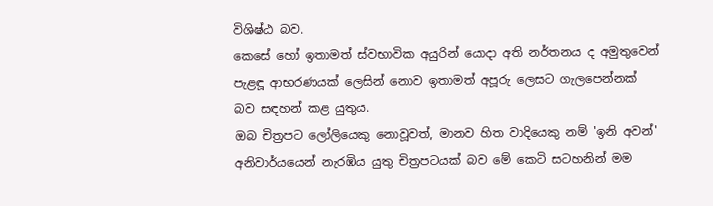විශිෂ්ඨ බව.
කෙසේ හෝ ඉතාමත් ස්වභාවික අයුරින් යොදා අති නර්තනය ද අමුතුවෙන් පැළඳූ ආභරණයක් ලෙසින් නොව ඉතාමත් අපූරු ලෙසට ගැලපෙන්නක්  බව සඳහන් කළ යුතුය.
ඔබ චිත්‍රපට ලෝලියෙකු නොවූවත්, මානව හිත වාදියෙකු නම් 'ඉනි අවන්' අනිවාර්යයෙන් නැරඹිය යුතු චිත්‍රපටයක් බව මේ කෙටි සටහනින් මම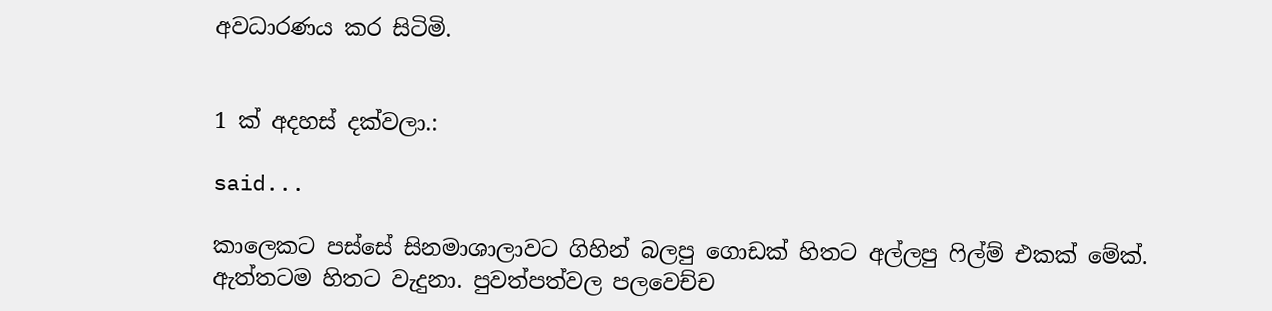අවධාරණය කර සිටිමි.


1 ක් අදහස් දක්වලා.:

said...

කාලෙකට පස්සේ සිනමාශාලාවට ගිහින් බලපු ගොඩක් හිතට අල්ලපු ෆිල්ම් එකක් මේක්. ඇත්තටම හිතට වැදුනා. පුවත්පත්වල පලවෙච්ච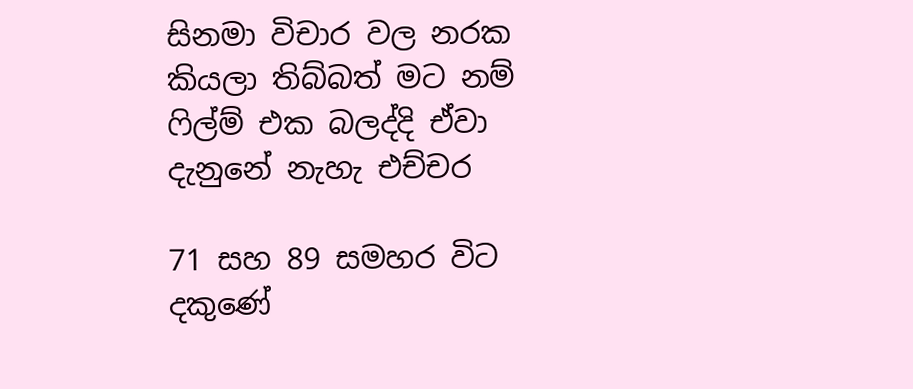සිනමා විචාර වල නරක කියලා තිබ්බත් මට නම් ෆිල්ම් එක බලද්දි ඒවා දැනුනේ නැහැ එච්චර

71 සහ 89 සමහර විට දකුණේ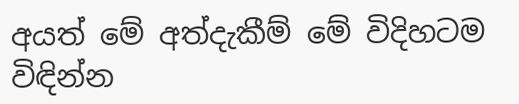අයත් මේ අත්දැකීම් මේ විදිහටම විඳින්න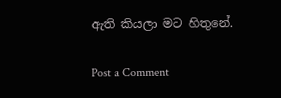ඇති කියලා මට හිතුනේ.

Post a Comment